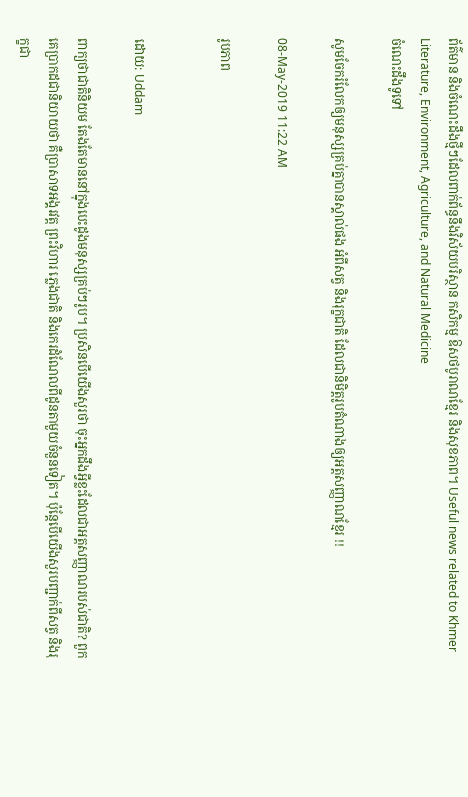ព័ត៌មាន និងចំណេះដឹងថ្មីៗដែលពាក់ព័ន្ធនឹងវិស័យបរិស្ថាន កសិកម្ម ឱសថបូរាណខ្មែរ និងសុខភាព។ Useful news related to Khmer Literature, Environment, Agriculture, and Natural Medicine
ចំណេះដឹងទូទៅ

សូមចែករំលែកឲ្យមនុស្សគ្រប់គ្នាបានស្គាល់ផង អំពីសត្វ និងរុក្ខជាតិ ដែលជានិមិត្តរូបតំណាងឲ្យអត្តសញ្ញាណខ្មែរ !!

08-May-2019 11:22 AM

រូបភាព


ដោយ: Uddam

ពាក្យថាជាតិនិយម តែងតែមាននៅក្នុងបេះដូងមនុស្សគ្រប់ៗរូប។ ប្រសិនបើយើងសួរថា ចុះអ្នកដឹងអ្វីខ្លះដែលជាអត្តសញ្ញាណរបស់ជាតិ? ពួកគេប្រាកដជានិយាយថា គឺប្រាសាទអង្គរវត្ត ព្រះវិហារ ភ្លេងជាតិ និងកេរដំណែលពីដូនតាមួយចំនួនទៀត។ ប៉ុន្តែបើយើងសួរបញ្ជាក់ពីសត្វ និងរុក្ខជា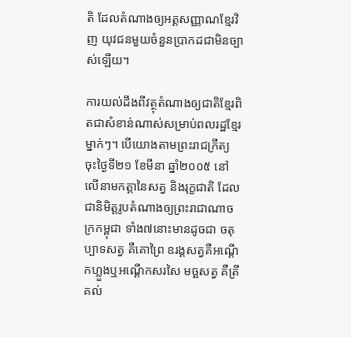តិ ដែលតំណាងឲ្យអត្តសញ្ញាណខ្មែរវិញ យុវជនមួយចំនួនប្រាកដជាមិនច្បាស់ឡើយ។

ការយល់ដឹងពីវត្ថុតំណាងឲ្យជាតិខ្មែរពិតជាសំខាន់ណាស់សម្រាប់ពលរដ្ឋខ្មែរម្នាក់ៗ។ បើយោងតាមព្រះរាជក្រឹត្យ ចុះថ្ងៃទី២១ ខែមីនា ឆ្នាំ២០០៥ នៅលើនាមកត្តានៃសត្វ និងរុក្ខជាតិ ដែលជានិមិត្តរូបតំណាងឲ្យព្រះរាជាណាចក្រកម្ពុជា ទាំង៧នោះមានដូចជា ចតុប្បាទសត្វ គឺគោព្រៃ ឧរង្គសត្វគឺអណ្តើកហ្លួងឬអណ្តើកសរសៃ មច្ឆសត្វ គឺត្រីគល់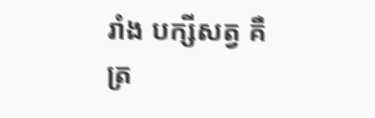រាំង បក្សីសត្វ គឺត្រ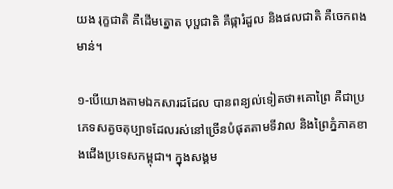យង រុក្ខជាតិ គឺដើមត្នោត បុប្ផជាតិ គឺផ្ការំដួល និងផលជាតិ គឺចេកពងមាន់។

១-បើយោងតាមឯកសារដដែល បានពន្យល់ទៀតថា៖គោព្រៃ គឺជាប្រភេទសត្វចតុប្បាទដែលរស់នៅច្រើនបំផុតតាមទីវាល និងព្រៃភ្នំភាគខាងជើងប្រទេសកម្ពុជា។ ក្នុងសង្គម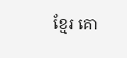ខ្មែរ គោ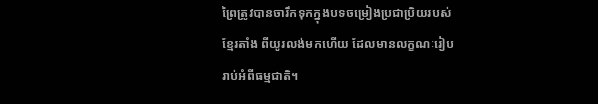ព្រៃត្រូវបានចារឹកទុកក្នុងបទចម្រៀងប្រជាប្រិយរបស់ខ្មែរតាំង ពីយូរលង់មកហើយ ដែលមានលក្ខណៈរៀបរាប់អំពីធម្មជាតិ។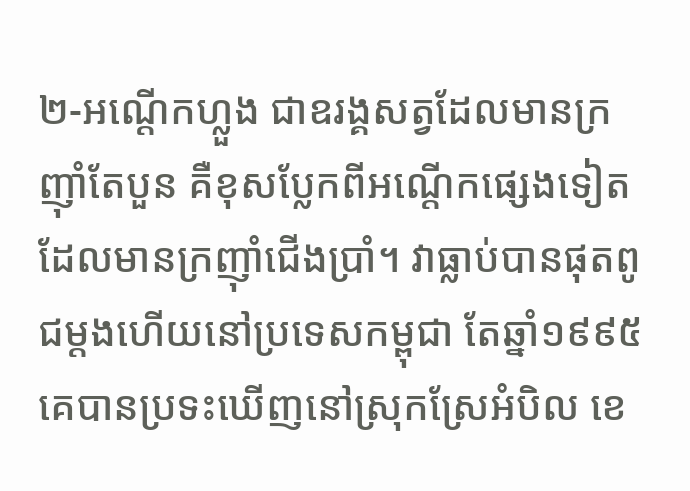២-អណ្តើកហ្លួង ជាឧរង្គសត្វដែលមានក្រញ៉ាំតែបួន គឺខុសប្លែកពីអណ្តើកផ្សេងទៀតដែលមានក្រញ៉ាំជើងប្រាំ។ វាធ្លាប់បានផុតពូជម្តងហើយនៅប្រទេសកម្ពុជា តែឆ្នាំ១៩៩៥ គេបានប្រទះឃើញនៅស្រុកស្រែអំបិល ខេ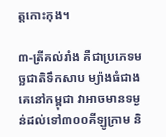ត្តកោះកុង។

៣-ត្រីគល់រាំង គឺជាប្រភេទមច្ឆជាតិទឹកសាប ម្យ៉ាងធំជាងគេនៅកម្ពុជា វាអាចមានទម្ងន់ដល់ទៅ៣០០គីឡូក្រាម និ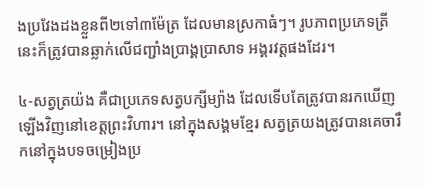ងប្រវែងដងខ្លួនពី២ទៅ៣ម៉ែត្រ ដែលមានស្រកាធំៗ។ រូបភាពប្រភេទត្រីនេះក៏ត្រូវបានឆ្លាក់លើជញ្ជាំងប្រាង្គប្រាសាទ អង្គរវត្តផងដែរ។

៤-សត្វត្រយ៉ង គឺជាប្រភេទសត្វបក្សីម្យ៉ាង ដែលទើបតែត្រូវបានរកឃើញឡើងវិញនៅខេត្តព្រះវិហារ។ នៅក្នុងសង្គមខ្មែរ សត្វត្រយងត្រូវបានគេចារឹកនៅក្នុងបទចម្រៀងប្រ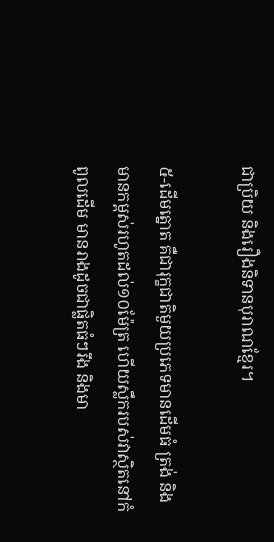ជាប្រិយ និងរឿងនិទានបុរាណខ្មែរ។

៥-ដើមត្នោត គឺជារុក្ខជាតិមួយប្រភេទមានដើមធំ ត្រង់ និងមានកម្ពស់រហូតដល់១០ម៉ែត្រ ហើយស្លឹករបស់វាស្ថិតនៅកំពូលដើម មានរាងដូចជាផ្លិតធំៗរឹង និងមា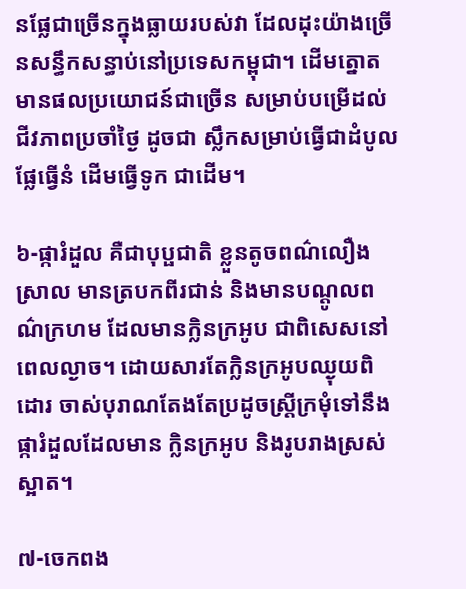នផ្លែជាច្រើនក្នុងធ្លាយរបស់វា ដែលដុះយ៉ាងច្រើនសន្ធឹកសន្ធាប់នៅប្រទេសកម្ពុជា។ ដើមត្នោតមានផលប្រយោជន៍ជាច្រើន សម្រាប់បម្រើដល់ជីវភាពប្រចាំថ្ងៃ ដូចជា ស្លឹកសម្រាប់ធ្វើជាដំបូល ផ្លែធ្វើនំ ដើមធ្វើទូក ជាដើម។

៦-ផ្ការំដួល គឺជាបុប្ផជាតិ ខ្លួនតូចពណ៌លឿងស្រាល មានត្របកពីរជាន់ និងមានបណ្តូលពណ៌ក្រហម ដែលមានក្លិនក្រអូប ជាពិសេសនៅពេលល្ងាច។ ដោយសារតែក្លិនក្រអូបឈ្ងុយពិដោរ ចាស់បុរាណតែងតែប្រដូចស្រ្ដីក្រមុំទៅនឹងផ្ការំដួលដែលមាន ក្លិនក្រអូប និងរូបរាងស្រស់ស្អាត។

៧-ចេកពង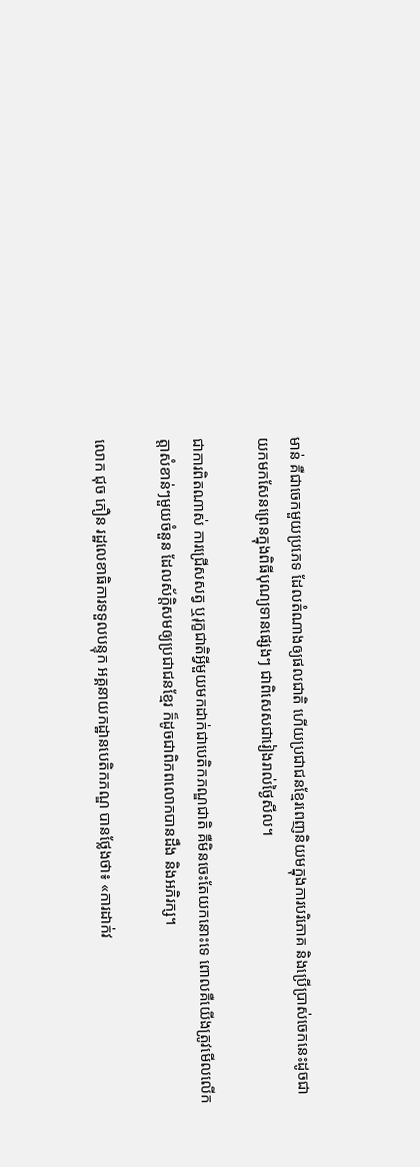មាន់ គឺជាចេកមួយប្រភេទ ដែលតំណាងឲ្យផលជាតិ ហើយប្រជាជនខ្មែរពេញនិយមក្នុងការបរិភោគ និងប្រើប្រាស់ចេកនេះដូចជា យកមកសែនព្រេនក្នុងពិធីបុណ្យទានផ្សេងៗ ជាពិសេសជារៀងរាល់ថ្ងៃសីល។

ជាការពិតណាស់ ការជ្រើសសត្វ ឬរុក្ខជាតិអ្វីមួយមកដាក់ជាបេតិកភណ្ឌជាតិ គឺមិនចេះតែយកនោះទេ ពោលគឺយើងត្រូវមើលលើកត្តាសំខាន់ៗមួយចំនួន ដែលស័ក្ដិសមឲ្យប្រជាជនខ្មែរ ក៏ដូចជាពិភពលោកបានដឹង និងអភិរក្ស។

លោក ជុច ភឿន រដ្ឋលេខាធិការទទួលបន្ទុក អគ្គនាយកដ្ឋានបេតិកភណ្ឌ បានថ្លែងថា៖ «ការដាក់វ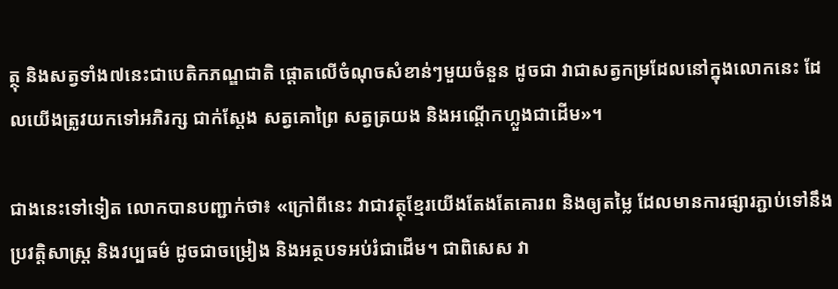ត្ថុ និងសត្វទាំង៧នេះជាបេតិកភណ្ឌជាតិ ផ្ដោតលើចំណុចសំខាន់ៗមួយចំនួន ដូចជា វាជាសត្វកម្រដែលនៅក្នុងលោកនេះ ដែលយើងត្រូវយកទៅអភិរក្ស ជាក់ស្ដែង សត្វគោព្រៃ សត្វត្រយង និងអណ្តើកហ្លួងជាដើម»។

ជាងនេះទៅទៀត លោកបានបញ្ជាក់ថា៖ «ក្រៅពីនេះ វាជាវត្ថុខ្មែរយើងតែងតែគោរព និងឲ្យតម្លៃ ដែលមានការផ្សារភ្ជាប់ទៅនឹងប្រវត្តិសាស្រ្ត និងវប្បធម៌ ដូចជាចម្រៀង និងអត្ថបទអប់រំជាដើម។ ជាពិសេស វា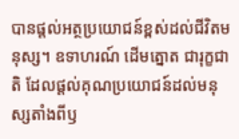បានផ្តល់អត្ថប្រយោជន៍ខ្ពស់ដល់ជីវិតមនុស្ស។ ឧទាហរណ៍ ដើមត្នោត ជារុក្ខជាតិ ដែលផ្តល់គុណប្រយោជន៍ដល់មនុស្សតាំងពីឫ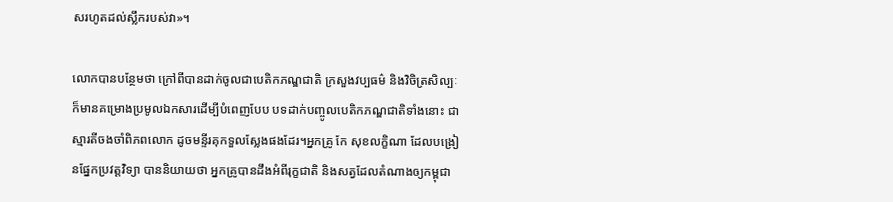សរហូតដល់ស្លឹករបស់វា»។

លោកបានបន្ថែមថា ក្រៅពីបានដាក់ចូលជាបេតិកភណ្ឌជាតិ ក្រសួងវប្បធម៌ និងវិចិត្រសិល្បៈក៏មានគម្រោងប្រមូលឯកសារដើម្បីបំពេញបែប បទដាក់បញ្ចូលបេតិកភណ្ឌជាតិទាំងនោះ ជាស្មារតីចងចាំពិភពលោក ដូចមន្ទីរគុកទួលស្លែងផងដែរ។អ្នកគ្រូ កែ សុខលក្ខិណា ដែលបង្រៀនផ្នែកប្រវត្តវិទ្យា បាននិយាយថា អ្នកគ្រូបានដឹងអំពីរុក្ខជាតិ និងសត្វដែលតំណាងឲ្យកម្ពុជា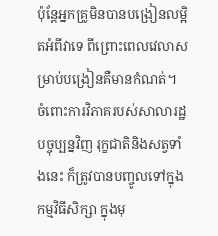ប៉ុន្តែអ្នកគ្រូមិនបានបង្រៀនលម្អិតអំពីវាទេ ពីព្រោះពេលវេលាសម្រាប់បង្រៀនគឺមានកំណត់។ ចំពោះការវិភាគរបស់សាលារដ្ឋបច្ចុប្បន្នវិញ រុក្ខជាតិនិងសត្វទាំងនេះ ក៏ត្រូវបានបញ្ចូលទៅក្នុងកម្មវិធីសិក្សា ក្នុងមុ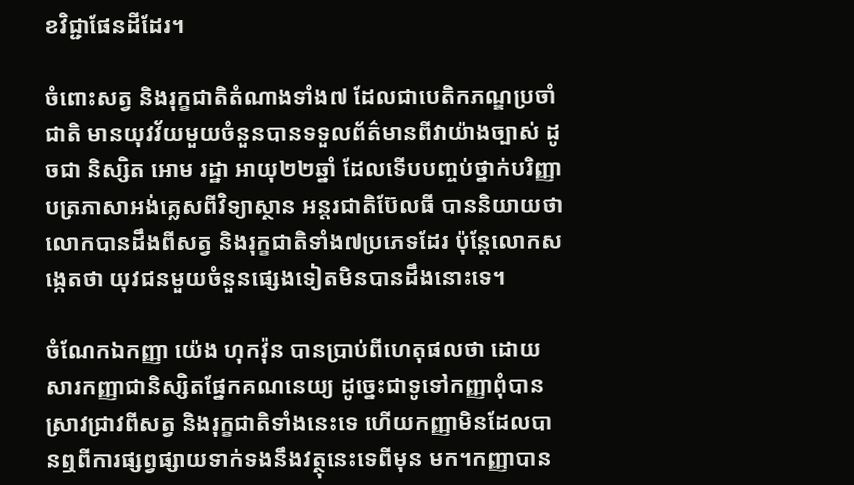ខវិជ្ជាផែនដីដែរ។

ចំពោះសត្វ និងរុក្ខជាតិតំណាងទាំង៧ ដែលជាបេតិកភណ្ឌប្រចាំជាតិ មានយុវវ័យមួយចំនួនបានទទួលព័ត៌មានពីវាយ៉ាងច្បាស់ ដូចជា និស្សិត អោម រដ្ឋា អាយុ២២ឆ្នាំ ដែលទើបបញ្ចប់ថ្នាក់បរិញ្ញាបត្រភាសាអង់គ្លេសពីវិទ្យាស្ថាន អន្តរជាតិប៊ែលធី បាននិយាយថា លោកបានដឹងពីសត្វ និងរុក្ខជាតិទាំង៧ប្រភេទដែរ ប៉ុន្តែលោកសង្កេតថា យុវជនមួយចំនួនផ្សេងទៀតមិនបានដឹងនោះទេ។

ចំណែកឯកញ្ញា យ៉េង ហុកវ៉ុន បានប្រាប់ពីហេតុផលថា ដោយសារកញ្ញាជានិស្សិតផ្នែកគណនេយ្យ ដូច្នេះជាទូទៅកញ្ញាពុំបានស្រាវជ្រាវពីសត្វ និងរុក្ខជាតិទាំងនេះទេ ហើយកញ្ញាមិនដែលបានឮពីការផ្សព្វផ្សាយទាក់ទងនឹងវត្ថុនេះទេពីមុន មក។កញ្ញាបាន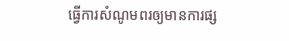ធ្វើការសំណូមពរឲ្យមានការផ្ស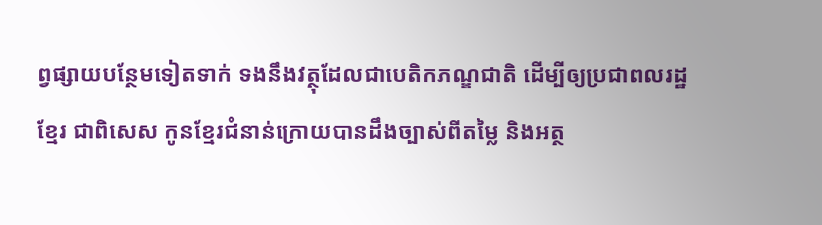ព្វផ្សាយបន្ថែមទៀតទាក់ ទងនឹងវត្ថុដែលជាបេតិកភណ្ឌជាតិ ដើម្បីឲ្យប្រជាពលរដ្ឋខ្មែរ ជាពិសេស កូនខ្មែរជំនាន់ក្រោយបានដឹងច្បាស់ពីតម្លៃ និងអត្ថ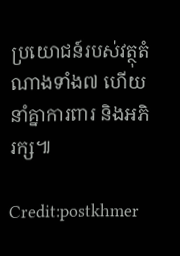ប្រយោជន៍របស់វត្ថុតំណាងទាំង៧ ហើយនាំគ្នាការពារ និងអភិរក្ស៕

Credit:postkhmer